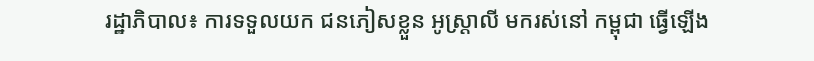រដ្ឋាភិបាល៖ ការទទួលយក ជនភៀសខ្លួន អូស្ត្រាលី មករស់នៅ កម្ពុជា ធ្វើឡើង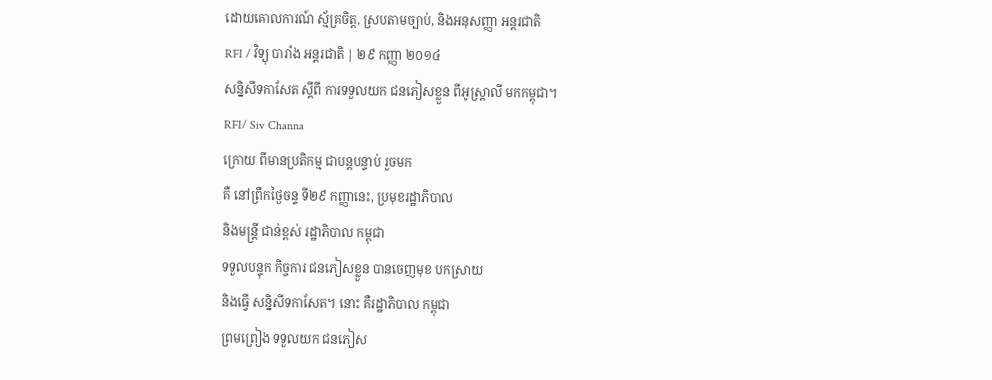ដោយគោលការណ៍ ស្ម័គ្រចិត្ត, ស្របតាមច្បាប់, និងអនុសញ្ញា អន្តរជាតិ
RFI / វិទ្យុ បារាំង អន្តរជាតិ | ២៩ កញ្ញា ២០១៤
សន្និសីទកាសែត ស្តីពី ការទទួលយក ជនភៀសខ្លួន ពីអូស្រ្តាលី មកកម្ពុជា។
RFI/ Siv Channa
ក្រោយ ពីមានប្រតិកម្ម ជាបន្តបន្ទាប់ រួចមក
គឺ នៅព្រឹកថ្ងៃចន្ទ ទី២៩ កញ្ញានេះ, ប្រមុខរដ្ឋាភិបាល
និងមន្ត្រី ជាន់ខ្ពស់ រដ្ឋាភិបាល កម្ពុជា
ទទួលបន្ទុក កិច្ចការ ជនភៀសខ្លួន បានចេញមុខ បកស្រាយ
និងធ្វើ សន្និសីទកាសែត។ នោះ គឺរដ្ឋាភិបាល កម្ពុជា
ព្រមព្រៀង ទទួលយក ជនភៀស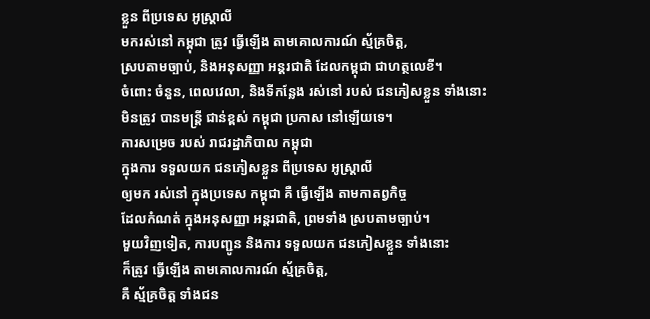ខ្លួន ពីប្រទេស អូស្ត្រាលី
មករស់នៅ កម្ពុជា ត្រូវ ធ្វើឡើង តាមគោលការណ៍ ស្ម័គ្រចិត្ត,
ស្របតាមច្បាប់, និងអនុសញ្ញា អន្តរជាតិ ដែលកម្ពុជា ជាហត្ថលេខី។
ចំពោះ ចំនួន, ពេលវេលា, និងទីកន្លែង រស់នៅ របស់ ជនភៀសខ្លួន ទាំងនោះ
មិនត្រូវ បានមន្ត្រី ជាន់ខ្ពស់ កម្ពុជា ប្រកាស នៅឡើយទេ។
ការសម្រេច របស់ រាជរដ្ឋាភិបាល កម្ពុជា
ក្នុងការ ទទួលយក ជនភៀសខ្លួន ពីប្រទេស អូស្ត្រាលី
ឲ្យមក រស់នៅ ក្នុងប្រទេស កម្ពុជា គឺ ធ្វើឡើង តាមកាតព្វកិច្ច
ដែលកំណត់ ក្នុងអនុសញ្ញា អន្តរជាតិ, ព្រមទាំង ស្របតាមច្បាប់។
មួយវិញទៀត, ការបញ្ជូន និងការ ទទួលយក ជនភៀសខ្លួន ទាំងនោះ
ក៏ត្រូវ ធ្វើឡើង តាមគោលការណ៍ ស្ម័គ្រចិត្ត,
គឺ ស្ម័គ្រចិត្ត ទាំងជន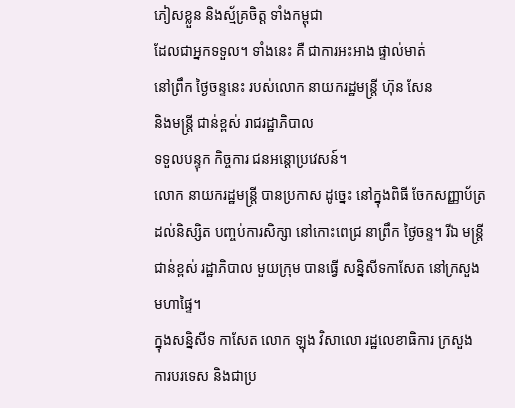ភៀសខ្លួន និងស្ម័គ្រចិត្ត ទាំងកម្ពុជា
ដែលជាអ្នកទទួល។ ទាំងនេះ គឺ ជាការអះអាង ផ្ទាល់មាត់
នៅព្រឹក ថ្ងៃចន្ទនេះ របស់លោក នាយករដ្ឋមន្ត្រី ហ៊ុន សែន
និងមន្ត្រី ជាន់ខ្ពស់ រាជរដ្ឋាភិបាល
ទទួលបន្ទុក កិច្ចការ ជនអន្តោប្រវេសន៍។
លោក នាយករដ្ឋមន្ត្រី បានប្រកាស ដូច្នេះ នៅក្នុងពិធី ចែកសញ្ញាប័ត្រ ដល់និស្សិត បញ្ចប់ការសិក្សា នៅកោះពេជ្រ នាព្រឹក ថ្ងៃចន្ទ។ រីឯ មន្ត្រីជាន់ខ្ពស់ រដ្ឋាភិបាល មួយក្រុម បានធ្វើ សន្និសីទកាសែត នៅក្រសួង មហាផ្ទៃ។
ក្នុងសន្និសីទ កាសែត លោក ឡុង វិសាលោ រដ្ឋលេខាធិការ ក្រសួង ការបរទេស និងជាប្រ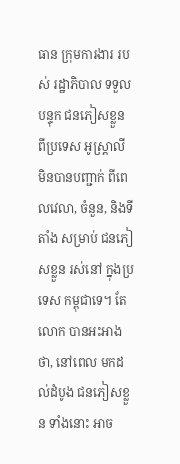ធាន ក្រុមការងារ របស់ រដ្ឋាភិបាល ទទួលបន្ទុក ជនភៀសខ្លួន ពីប្រទេស អូស្ត្រាលី មិនបានបញ្ជាក់ ពីពេលវេលា, ចំនួន, និងទីតាំង សម្រាប់ ជនភៀសខ្លួន រស់នៅ ក្នុងប្រទេស កម្ពុជាទេ។ តែ លោក បានអះអាង ថា, នៅពេល មកដល់ដំបូង ជនភៀសខ្លួន ទាំងនោះ អាច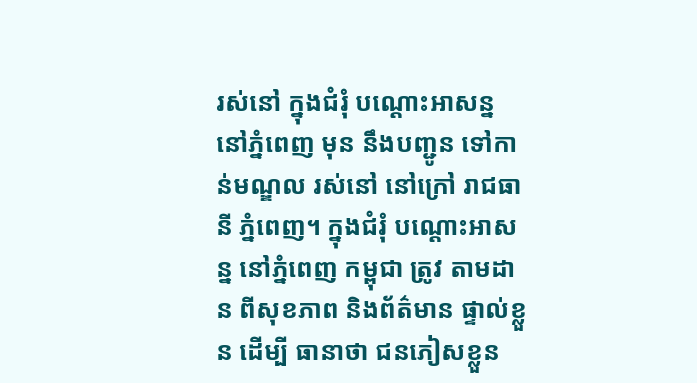រស់នៅ ក្នុងជំរុំ បណ្តោះអាសន្ន នៅភ្នំពេញ មុន នឹងបញ្ជូន ទៅកាន់មណ្ឌល រស់នៅ នៅក្រៅ រាជធានី ភ្នំពេញ។ ក្នុងជំរុំ បណ្តោះអាសន្ន នៅភ្នំពេញ កម្ពុជា ត្រូវ តាមដាន ពីសុខភាព និងព័ត៌មាន ផ្ទាល់ខ្លួន ដើម្បី ធានាថា ជនភៀសខ្លួន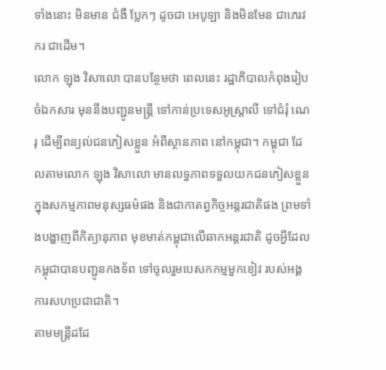ទាំងនោះ មិនមាន ជំងឺ ប្លែកៗ ដូចជា អេបូឡា និងមិនមែន ជាភេរវករ ជាដើម។
លោក ឡុង វិសាលោ បានបន្ថែមថា ពេលនេះ រដ្ឋាភិបាលកំពុងរៀបចំឯកសារ មុននឹងបញ្ជូនមន្ត្រី ទៅកាន់ប្រទេសអូស្ត្រាលី ទៅជំរុំ ណេរុ ដើម្បីពន្យល់ជនភៀសខ្លួន អំពីស្ថានភាព នៅកម្ពុជា។ កម្ពុជា ដែលតាមលោក ឡុង វិសាលោ មានលទ្ធភាពទទួលយកជនភៀសខ្លួន ក្នុងសកម្មភាពមនុស្សធម៌ផង និងជាកាតព្វកិច្ចអន្តរជាតិផង ព្រមទាំងបង្ហាញពីកិត្យានុភាព មុខមាត់កម្ពុជាលើឆាកអន្តរជាតិ ដូចអ្វីដែលកម្ពុជាបានបញ្ជូនកងទ័ព ទៅចូលរួមបេសកកម្មមួកខៀវ របស់អង្គការសហប្រជាជាតិ។
តាមមន្ត្រីដដែ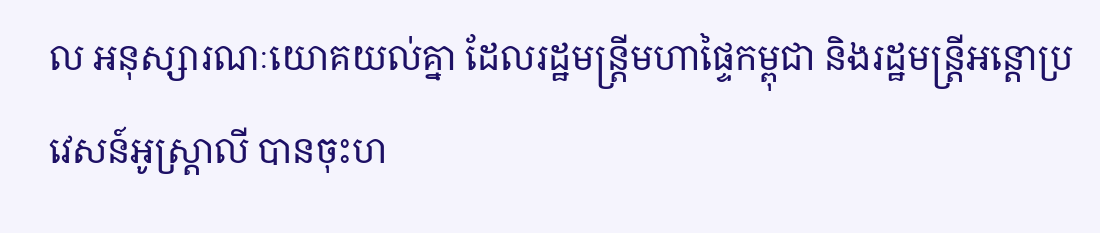ល អនុស្សារណៈយោគយល់គ្នា ដែលរដ្ឋមន្ត្រីមហាផ្ទៃកម្ពុជា និងរដ្ឋមន្ត្រីអន្តោប្រវេសន៍អូស្ត្រាលី បានចុះហ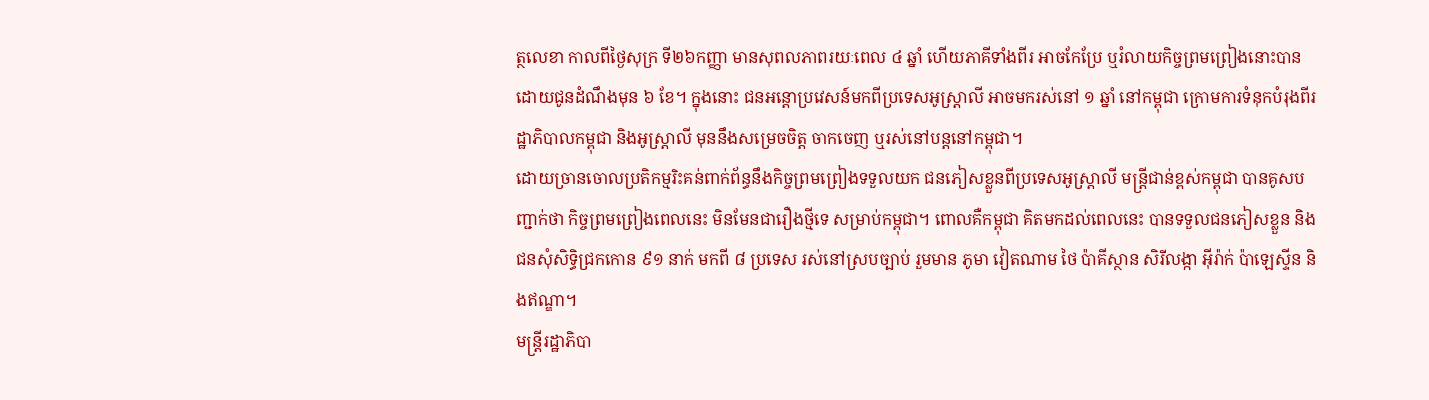ត្ថលេខា កាលពីថ្ងៃសុក្រ ទី២៦កញ្ញា មានសុពលភាពរយៈពេល ៤ ឆ្នាំ ហើយភាគីទាំងពីរ អាចកែប្រែ ឬរំលាយកិច្ចព្រមព្រៀងនោះបាន ដោយជូនដំណឹងមុន ៦ ខែ។ ក្នុងនោះ ជនអន្តោប្រវេសន៍មកពីប្រទេសអូស្ត្រាលី អាចមករស់នៅ ១ ឆ្នាំ នៅកម្ពុជា ក្រោមការទំនុកបំរុងពីរដ្ឋាភិបាលកម្ពុជា និងអូស្ត្រាលី មុននឹងសម្រេចចិត្ត ចាកចេញ ឬរស់នៅបន្តនៅកម្ពុជា។
ដោយច្រានចោលប្រតិកម្មរិះគន់ពាក់ព័ន្ធនឹងកិច្ចព្រមព្រៀងទទួលយក ជនភៀសខ្លួនពីប្រទេសអូស្ត្រាលី មន្ត្រីជាន់ខ្ពស់កម្ពុជា បានគូសបញ្ជាក់ថា កិច្ចព្រមព្រៀងពេលនេះ មិនមែនជារឿងថ្មីទេ សម្រាប់កម្ពុជា។ ពោលគឺកម្ពុជា គិតមកដល់ពេលនេះ បានទទួលជនភៀសខ្លួន និងជនសុំសិទ្ធិជ្រកកោន ៩១ នាក់ មកពី ៨ ប្រទេស រស់នៅស្របច្បាប់ រួមមាន ភូមា វៀតណាម ថៃ ប៉ាគីស្ថាន សិរីលង្កា អ៊ីរ៉ាក់ ប៉ាឡេស្ទីន និងឥណ្ឌា។
មន្ត្រីរដ្ឋាភិបា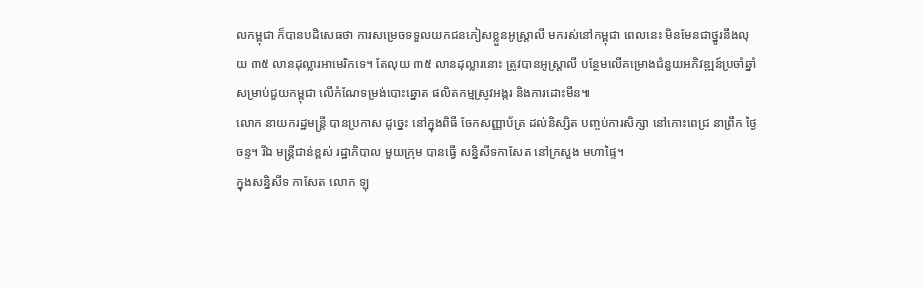លកម្ពុជា ក៏បានបដិសេធថា ការសម្រេចទទួលយកជនភៀសខ្លួនអូស្ត្រាលី មករស់នៅកម្ពុជា ពេលនេះ មិនមែនជាថ្នូរនឹងលុយ ៣៥ លានដុល្លារអាមេរិកទេ។ តែលុយ ៣៥ លានដុល្លារនោះ ត្រូវបានអូស្ត្រាលី បន្ថែមលើគម្រោងជំនួយអភិវឌ្ឍន៍ប្រចាំឆ្នាំ សម្រាប់ជួយកម្ពុជា លើកំណែទម្រង់បោះឆ្នោត ផលិតកម្មស្រូវអង្ករ និងការដោះមីន៕
លោក នាយករដ្ឋមន្ត្រី បានប្រកាស ដូច្នេះ នៅក្នុងពិធី ចែកសញ្ញាប័ត្រ ដល់និស្សិត បញ្ចប់ការសិក្សា នៅកោះពេជ្រ នាព្រឹក ថ្ងៃចន្ទ។ រីឯ មន្ត្រីជាន់ខ្ពស់ រដ្ឋាភិបាល មួយក្រុម បានធ្វើ សន្និសីទកាសែត នៅក្រសួង មហាផ្ទៃ។
ក្នុងសន្និសីទ កាសែត លោក ឡុ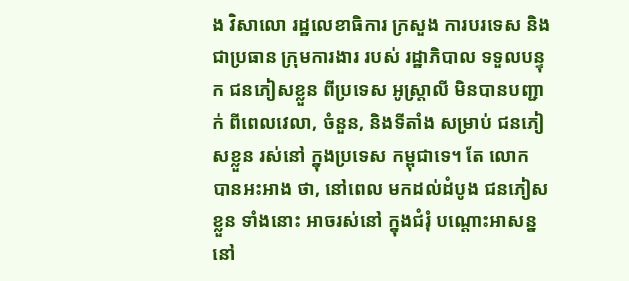ង វិសាលោ រដ្ឋលេខាធិការ ក្រសួង ការបរទេស និងជាប្រធាន ក្រុមការងារ របស់ រដ្ឋាភិបាល ទទួលបន្ទុក ជនភៀសខ្លួន ពីប្រទេស អូស្ត្រាលី មិនបានបញ្ជាក់ ពីពេលវេលា, ចំនួន, និងទីតាំង សម្រាប់ ជនភៀសខ្លួន រស់នៅ ក្នុងប្រទេស កម្ពុជាទេ។ តែ លោក បានអះអាង ថា, នៅពេល មកដល់ដំបូង ជនភៀសខ្លួន ទាំងនោះ អាចរស់នៅ ក្នុងជំរុំ បណ្តោះអាសន្ន នៅ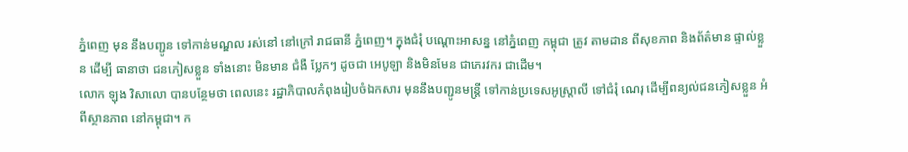ភ្នំពេញ មុន នឹងបញ្ជូន ទៅកាន់មណ្ឌល រស់នៅ នៅក្រៅ រាជធានី ភ្នំពេញ។ ក្នុងជំរុំ បណ្តោះអាសន្ន នៅភ្នំពេញ កម្ពុជា ត្រូវ តាមដាន ពីសុខភាព និងព័ត៌មាន ផ្ទាល់ខ្លួន ដើម្បី ធានាថា ជនភៀសខ្លួន ទាំងនោះ មិនមាន ជំងឺ ប្លែកៗ ដូចជា អេបូឡា និងមិនមែន ជាភេរវករ ជាដើម។
លោក ឡុង វិសាលោ បានបន្ថែមថា ពេលនេះ រដ្ឋាភិបាលកំពុងរៀបចំឯកសារ មុននឹងបញ្ជូនមន្ត្រី ទៅកាន់ប្រទេសអូស្ត្រាលី ទៅជំរុំ ណេរុ ដើម្បីពន្យល់ជនភៀសខ្លួន អំពីស្ថានភាព នៅកម្ពុជា។ ក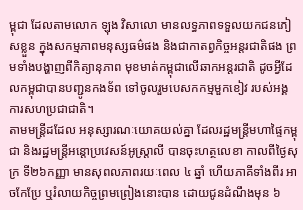ម្ពុជា ដែលតាមលោក ឡុង វិសាលោ មានលទ្ធភាពទទួលយកជនភៀសខ្លួន ក្នុងសកម្មភាពមនុស្សធម៌ផង និងជាកាតព្វកិច្ចអន្តរជាតិផង ព្រមទាំងបង្ហាញពីកិត្យានុភាព មុខមាត់កម្ពុជាលើឆាកអន្តរជាតិ ដូចអ្វីដែលកម្ពុជាបានបញ្ជូនកងទ័ព ទៅចូលរួមបេសកកម្មមួកខៀវ របស់អង្គការសហប្រជាជាតិ។
តាមមន្ត្រីដដែល អនុស្សារណៈយោគយល់គ្នា ដែលរដ្ឋមន្ត្រីមហាផ្ទៃកម្ពុជា និងរដ្ឋមន្ត្រីអន្តោប្រវេសន៍អូស្ត្រាលី បានចុះហត្ថលេខា កាលពីថ្ងៃសុក្រ ទី២៦កញ្ញា មានសុពលភាពរយៈពេល ៤ ឆ្នាំ ហើយភាគីទាំងពីរ អាចកែប្រែ ឬរំលាយកិច្ចព្រមព្រៀងនោះបាន ដោយជូនដំណឹងមុន ៦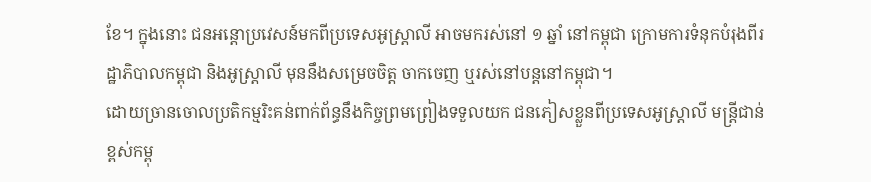ខែ។ ក្នុងនោះ ជនអន្តោប្រវេសន៍មកពីប្រទេសអូស្ត្រាលី អាចមករស់នៅ ១ ឆ្នាំ នៅកម្ពុជា ក្រោមការទំនុកបំរុងពីរដ្ឋាភិបាលកម្ពុជា និងអូស្ត្រាលី មុននឹងសម្រេចចិត្ត ចាកចេញ ឬរស់នៅបន្តនៅកម្ពុជា។
ដោយច្រានចោលប្រតិកម្មរិះគន់ពាក់ព័ន្ធនឹងកិច្ចព្រមព្រៀងទទួលយក ជនភៀសខ្លួនពីប្រទេសអូស្ត្រាលី មន្ត្រីជាន់ខ្ពស់កម្ពុ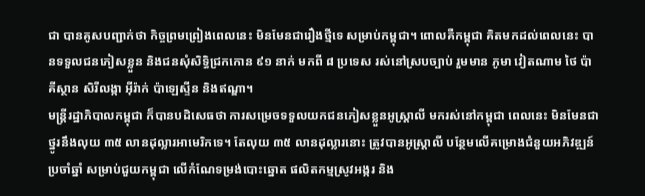ជា បានគូសបញ្ជាក់ថា កិច្ចព្រមព្រៀងពេលនេះ មិនមែនជារឿងថ្មីទេ សម្រាប់កម្ពុជា។ ពោលគឺកម្ពុជា គិតមកដល់ពេលនេះ បានទទួលជនភៀសខ្លួន និងជនសុំសិទ្ធិជ្រកកោន ៩១ នាក់ មកពី ៨ ប្រទេស រស់នៅស្របច្បាប់ រួមមាន ភូមា វៀតណាម ថៃ ប៉ាគីស្ថាន សិរីលង្កា អ៊ីរ៉ាក់ ប៉ាឡេស្ទីន និងឥណ្ឌា។
មន្ត្រីរដ្ឋាភិបាលកម្ពុជា ក៏បានបដិសេធថា ការសម្រេចទទួលយកជនភៀសខ្លួនអូស្ត្រាលី មករស់នៅកម្ពុជា ពេលនេះ មិនមែនជាថ្នូរនឹងលុយ ៣៥ លានដុល្លារអាមេរិកទេ។ តែលុយ ៣៥ លានដុល្លារនោះ ត្រូវបានអូស្ត្រាលី បន្ថែមលើគម្រោងជំនួយអភិវឌ្ឍន៍ប្រចាំឆ្នាំ សម្រាប់ជួយកម្ពុជា លើកំណែទម្រង់បោះឆ្នោត ផលិតកម្មស្រូវអង្ករ និង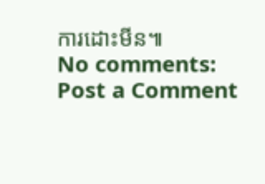ការដោះមីន៕
No comments:
Post a Comment